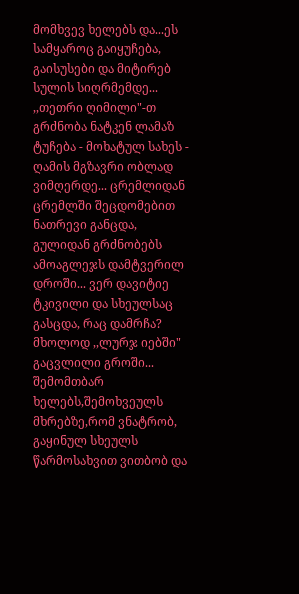მომხვევ ხელებს და...ეს სამყაროც გაიყუჩება, გაისუსები და მიტირებ სულის სიღრმემდე... ,,თეთრი ღიმილი"-თ გრძნობა ნატკენ ლამაზ ტუჩება - მოხატულ სახეს - ღამის მგზავრი ობლად ვიმღერდე... ცრემლიდან ცრემლში შეცდომებით ნათრევი განცდა, გულიდან გრძნობებს ამოაგლეჯს დამტვერილ დროში... ვერ დავიტიე ტკივილი და სხეულსაც გასცდა, რაც დამრჩა? მხოლოდ ,,ლურჯ იებში" გაცვლილი გროში... შემომთბარ ხელებს,შემოხვეულს მხრებზე,რომ ვნატრობ, გაყინულ სხეულს წარმოსახვით ვითბობ და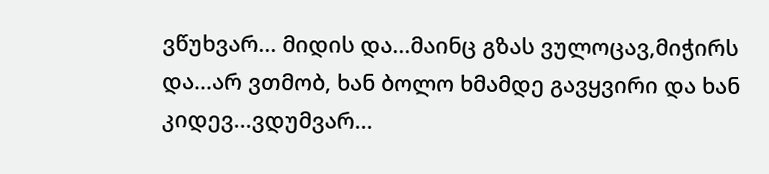ვწუხვარ... მიდის და...მაინც გზას ვულოცავ,მიჭირს და...არ ვთმობ, ხან ბოლო ხმამდე გავყვირი და ხან კიდევ...ვდუმვარ...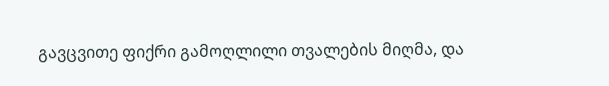გავცვითე ფიქრი გამოღლილი თვალების მიღმა, და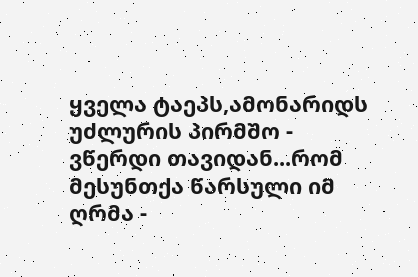ყველა ტაეპს,ამონარიდს უძლურის პირმშო - ვწერდი თავიდან...რომ მესუნთქა წარსული იმ ღრმა -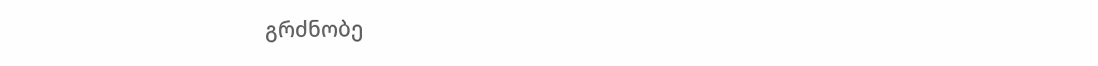გრძნობე